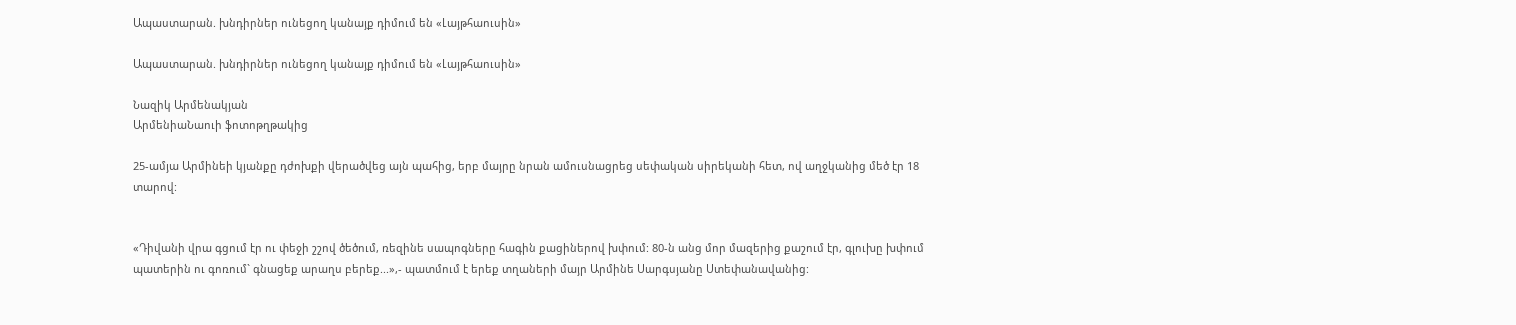Ապաստարան. խնդիրներ ունեցող կանայք դիմում են «Լայթհաուսին»

Ապաստարան. խնդիրներ ունեցող կանայք դիմում են «Լայթհաուսին»

Նազիկ Արմենակյան
ԱրմենիաՆաուի ֆոտոթղթակից

25-ամյա Արմինեի կյանքը դժոխքի վերածվեց այն պահից, երբ մայրը նրան ամուսնացրեց սեփական սիրեկանի հետ, ով աղջկանից մեծ էր 18 տարով:


«Դիվանի վրա գցում էր ու փեջի շշով ծեծում, ռեզինե սապոգները հագին քացիներով խփում: 80-ն անց մոր մազերից քաշում էր, գլուխը խփում պատերին ու գոռում` գնացեք արաղս բերեք...»,- պատմում է երեք տղաների մայր Արմինե Սարգսյանը Ստեփանավանից: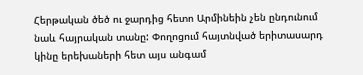Հերթական ծեծ ու ջարդից հետո Արմինեին չեն ընդունում նաև հայրական տանը: Փողոցում հայտնված երիտասարդ կինը երեխաների հետ այս անգամ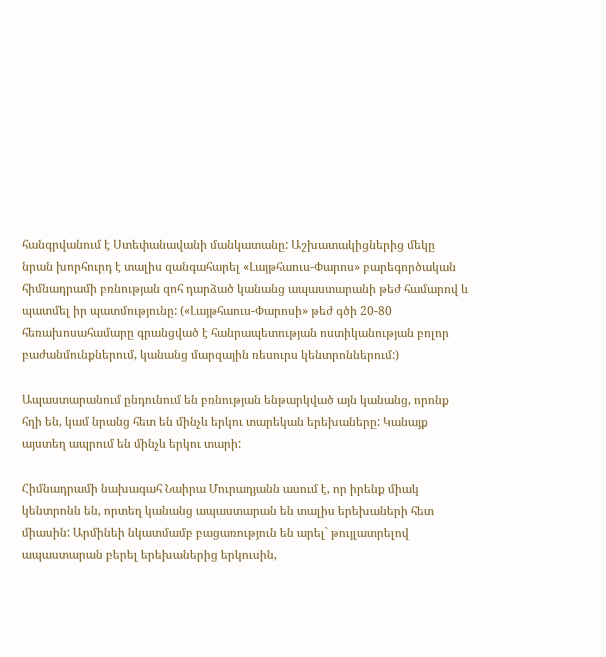հանգրվանում է Ստեփանավանի մանկատանը: Աշխատակիցներից մեկը նրան խորհուրդ է տալիս զանգահարել «Լայթհաուս-Փարոս» բարեգործական հիմնադրամի բռնության զոհ դարձած կանանց ապաստարանի թեժ համարով և պատմել իր պատմությունը: («Լայթհաուս-Փարոսի» թեժ գծի 20-80 հեռախոսահամարը գրանցված է հանրապետության ոստիկանության բոլոր բաժանմունքներում, կանանց մարզային ռեսուրս կենտրոններում:)

Ապաստարանում ընդունում են բռնության ենթարկված այն կանանց, որոնք հղի են, կամ նրանց հետ են մինչև երկու տարեկան երեխաները: Կանայք այստեղ ապրում են մինչև երկու տարի:

Հիմնադրամի նախագահ Նաիրա Մուրադյանն ասում է, որ իրենք միակ կենտրոնն են, որտեղ կանանց ապաստարան են տալիս երեխաների հետ միասին: Արմինեի նկատմամբ բացառություն են արել` թույլատրելով ապաստարան բերել երեխաներից երկուսին,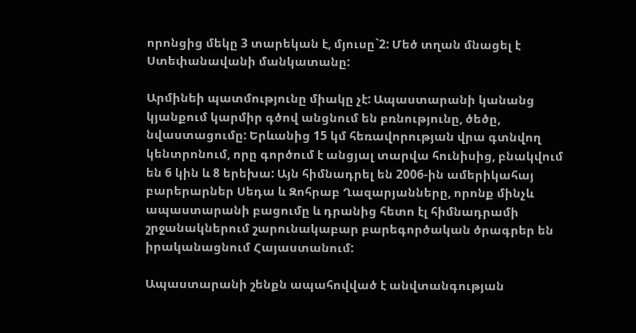որոնցից մեկը 3 տարեկան է, մյուսը`2: Մեծ տղան մնացել է Ստեփանավանի մանկատանը:

Արմինեի պատմությունը միակը չէ: Ապաստարանի կանանց կյանքում կարմիր գծով անցնում են բռնությունը, ծեծը, նվաստացումը: Երևանից 15 կմ հեռավորության վրա գտնվող կենտրոնում, որը գործում է անցյալ տարվա հունիսից, բնակվում են 6 կին և 8 երեխա: Այն հիմնադրել են 2006-ին ամերիկահայ բարերարներ Սեդա և Զոհրաբ Ղազարյանները, որոնք մինչև ապաստարանի բացումը և դրանից հետո էլ հիմնադրամի շրջանակներում շարունակաբար բարեգործական ծրագրեր են իրականացնում Հայաստանում:

Ապաստարանի շենքն ապահովված է անվտանգության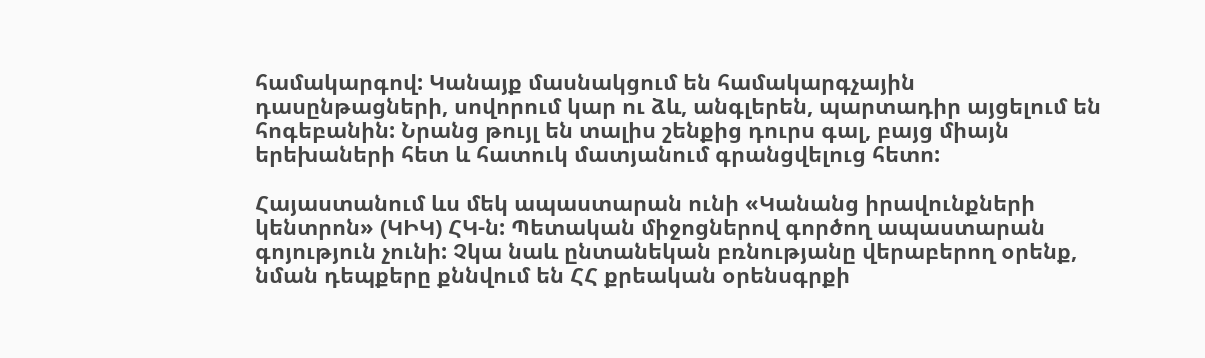համակարգով: Կանայք մասնակցում են համակարգչային դասընթացների, սովորում կար ու ձև, անգլերեն, պարտադիր այցելում են հոգեբանին: Նրանց թույլ են տալիս շենքից դուրս գալ, բայց միայն երեխաների հետ և հատուկ մատյանում գրանցվելուց հետո:

Հայաստանում ևս մեկ ապաստարան ունի «Կանանց իրավունքների կենտրոն» (ԿԻԿ) ՀԿ-ն: Պետական միջոցներով գործող ապաստարան գոյություն չունի: Չկա նաև ընտանեկան բռնությանը վերաբերող օրենք, նման դեպքերը քննվում են ՀՀ քրեական օրենսգրքի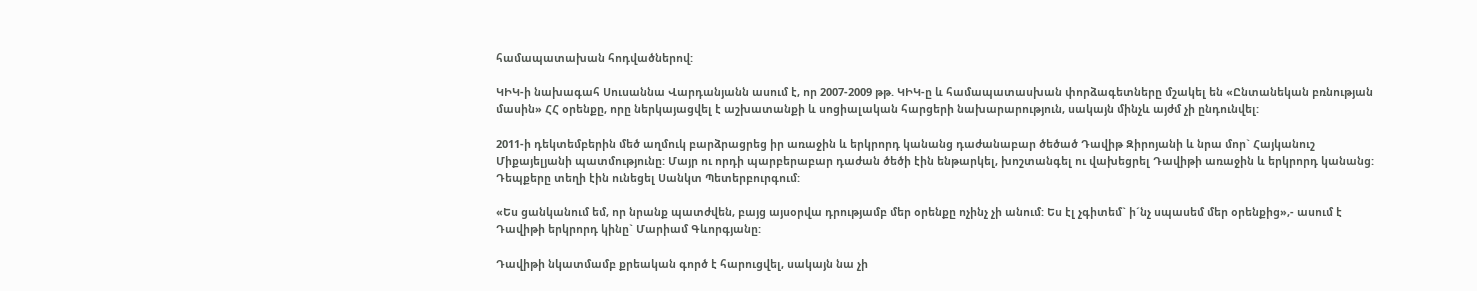համապատախան հոդվածներով:

ԿԻԿ-ի նախագահ Սուսաննա Վարդանյանն ասում է, որ 2007-2009 թթ. ԿԻԿ-ը և համապատասխան փորձագետները մշակել են «Ընտանեկան բռնության մասին» ՀՀ օրենքը, որը ներկայացվել է աշխատանքի և սոցիալական հարցերի նախարարություն, սակայն մինչև այժմ չի ընդունվել:

2011-ի դեկտեմբերին մեծ աղմուկ բարձրացրեց իր առաջին և երկրորդ կանանց դաժանաբար ծեծած Դավիթ Զիրոյանի և նրա մոր` Հայկանուշ Միքայելյանի պատմությունը: Մայր ու որդի պարբերաբար դաժան ծեծի էին ենթարկել, խոշտանգել ու վախեցրել Դավիթի առաջին և երկրորդ կանանց: Դեպքերը տեղի էին ունեցել Սանկտ Պետերբուրգում:

«Ես ցանկանում եմ, որ նրանք պատժվեն, բայց այսօրվա դրությամբ մեր օրենքը ոչինչ չի անում: Ես էլ չգիտեմ` ի´նչ սպասեմ մեր օրենքից»,- ասում է Դավիթի երկրորդ կինը` Մարիամ Գևորգյանը:

Դավիթի նկատմամբ քրեական գործ է հարուցվել, սակայն նա չի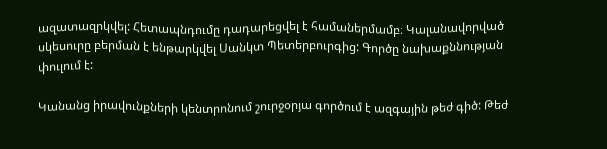ազատազրկվել: Հետապնդումը դադարեցվել է համաներմամբ։ Կալանավորված սկեսուրը բերման է ենթարկվել Սանկտ Պետերբուրգից: Գործը նախաքննության փուլում է:

Կանանց իրավունքների կենտրոնում շուրջօրյա գործում է ազգային թեժ գիծ: Թեժ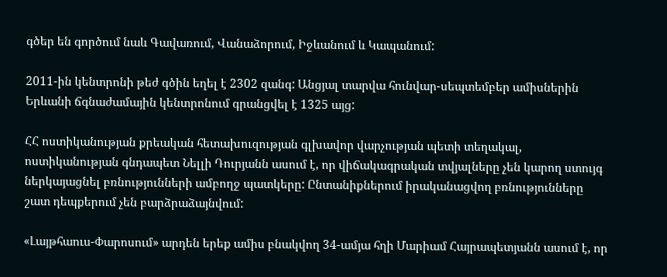գծեր են գործում նաև Գավառում, Վանաձորում, Իջևանում և Կապանում:

2011-ին կենտրոնի թեժ գծին եղել է 2302 զանգ: Անցյալ տարվա հունվար-սեպտեմբեր ամիսներին Երևանի ճգնաժամային կենտրոնում գրանցվել է 1325 այց:

ՀՀ ոստիկանության քրեական հետախուզության գլխավոր վարչության պետի տեղակալ, ոստիկանության գնդապետ Նելլի Դուրյանն ասում է, որ վիճակագրական տվյալները չեն կարող ստույգ ներկայացնել բռնությունների ամբողջ պատկերը: Ընտանիքներում իրականացվող բռնությունները շատ դեպքերում չեն բարձրաձայնվում:

«Լայթհաուս-Փարոսում» արդեն երեք ամիս բնակվող 34-ամյա հղի Մարիամ Հայրապետյանն ասում է, որ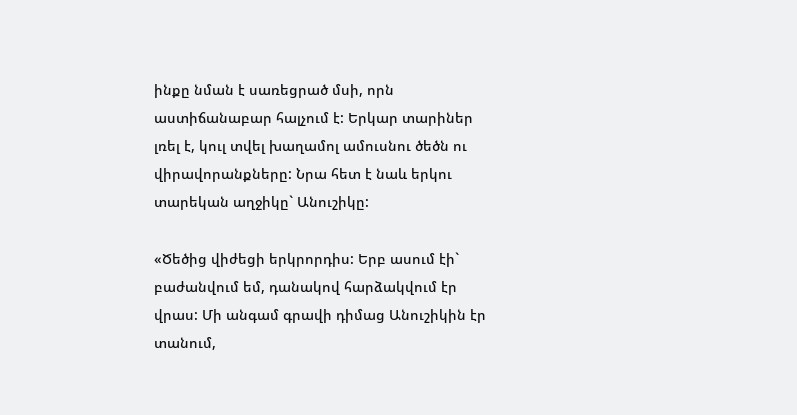ինքը նման է սառեցրած մսի, որն աստիճանաբար հալչում է: Երկար տարիներ լռել է, կուլ տվել խաղամոլ ամուսնու ծեծն ու վիրավորանքները: Նրա հետ է նաև երկու տարեկան աղջիկը` Անուշիկը:

«Ծեծից վիժեցի երկրորդիս: Երբ ասում էի` բաժանվում եմ, դանակով հարձակվում էր վրաս: Մի անգամ գրավի դիմաց Անուշիկին էր տանում,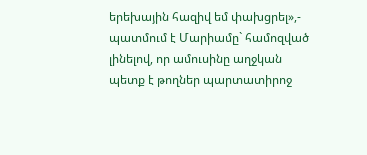երեխային հազիվ եմ փախցրել»,- պատմում է Մարիամը` համոզված լինելով, որ ամուսինը աղջկան պետք է թողներ պարտատիրոջ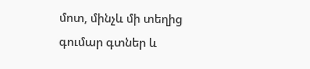մոտ, մինչև մի տեղից գումար գտներ և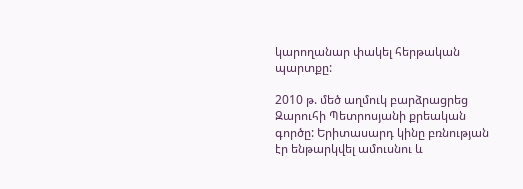կարողանար փակել հերթական պարտքը:

2010 թ. մեծ աղմուկ բարձրացրեց Զարուհի Պետրոսյանի քրեական գործը: Երիտասարդ կինը բռնության էր ենթարկվել ամուսնու և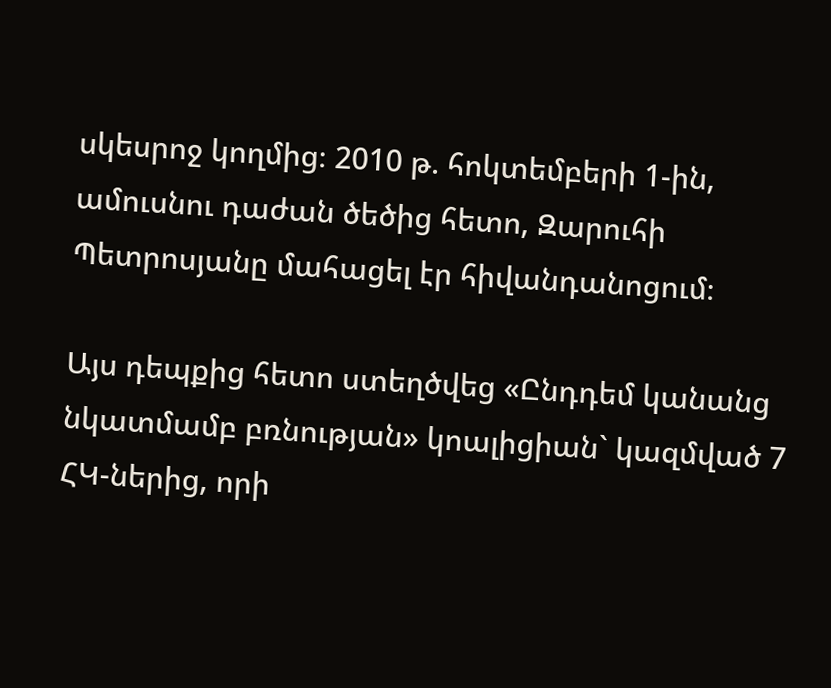սկեսրոջ կողմից։ 2010 թ. հոկտեմբերի 1-ին, ամուսնու դաժան ծեծից հետո, Զարուհի Պետրոսյանը մահացել էր հիվանդանոցում։

Այս դեպքից հետո ստեղծվեց «Ընդդեմ կանանց նկատմամբ բռնության» կոալիցիան` կազմված 7 ՀԿ-ներից, որի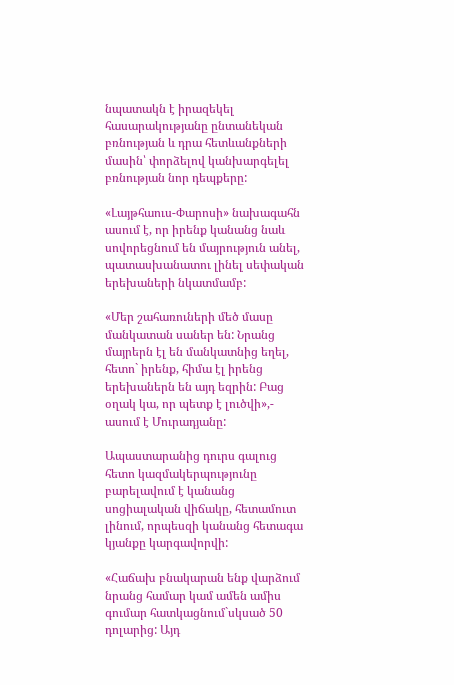նպատակն է իրազեկել հասարակությանը ընտանեկան բռնության և դրա հետևանքների մասին՝ փորձելով կանխարգելել բռնության նոր դեպքերը:

«Լայթհաուս-Փարոսի» նախագահն ասում է, որ իրենք կանանց նաև սովորեցնում են մայրություն անել, պատասխանատու լինել սեփական երեխաների նկատմամբ:

«Մեր շահառուների մեծ մասը մանկատան սաներ են: Նրանց մայրերն էլ են մանկատնից եղել, հետո` իրենք, հիմա էլ իրենց երեխաներն են այդ եզրին: Բաց օղակ կա, որ պետք է լուծվի»,- ասում է Մուրադյանը:

Ապաստարանից դուրս գալուց հետո կազմակերպությունը բարելավում է կանանց սոցիալական վիճակը, հետամուտ լինում, որպեսզի կանանց հետագա կյանքը կարգավորվի:

«Հաճախ բնակարան ենք վարձում նրանց համար կամ ամեն ամիս գումար հատկացնում`սկսած 50 դոլարից: Այդ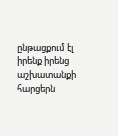ընթացքում էլ իրենք իրենց աշխատանքի հարցերն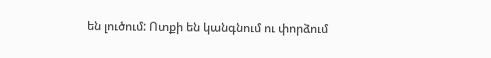են լուծում: Ոտքի են կանգնում ու փորձում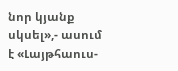նոր կյանք սկսել»,- ասում է «Լայթհաուս-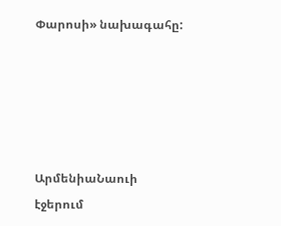Փարոսի» նախագահը:





ԱրմենիաՆաուի էջերում